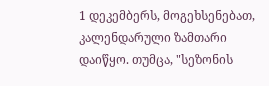1 დეკემბერს, მოგეხსენებათ, კალენდარული ზამთარი დაიწყო. თუმცა, "სეზონის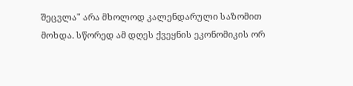შეცვლა" არა მხოლოდ კალენდარული საზომით მოხდა. სწორედ ამ დღეს ქვეყნის ეკონომიკის ორ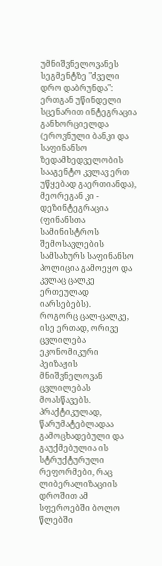უმნიშვნელოვანეს სეგმენტზე "ძველი დრო დაბრუნდა": ერთგან უწინდელი სცენარით ინტეგრაცია განხორციელდა (ეროვნული ბანკი და საფინანსო ზედამხედველობის სააგენტო კვლავ ერთ უწყებად გაერთიანდა), მეორეგან კი - დეზინტეგრაცია (ფინანსთა სამინისტროს შემოსავლების სამსახურს საფინანსო პოლიცია გამოეყო და კვლაც ცალკე ერთეულად იარსებებს).
როგორც ცალ-ცალკე, ისე ერთად, ორივე ცვლილება ეკონომიკური პეიზაჟის მნიშვნელოვან ცვლილებას მოასწავებს. პრაქტიკულად, წარუმატებლადაა გამოცხადებული და გაუქმებულია ის სტრუქტურული რეფორმები, რაც ლიბერალიზაციის დროშით ამ სფეროებში ბოლო წლებში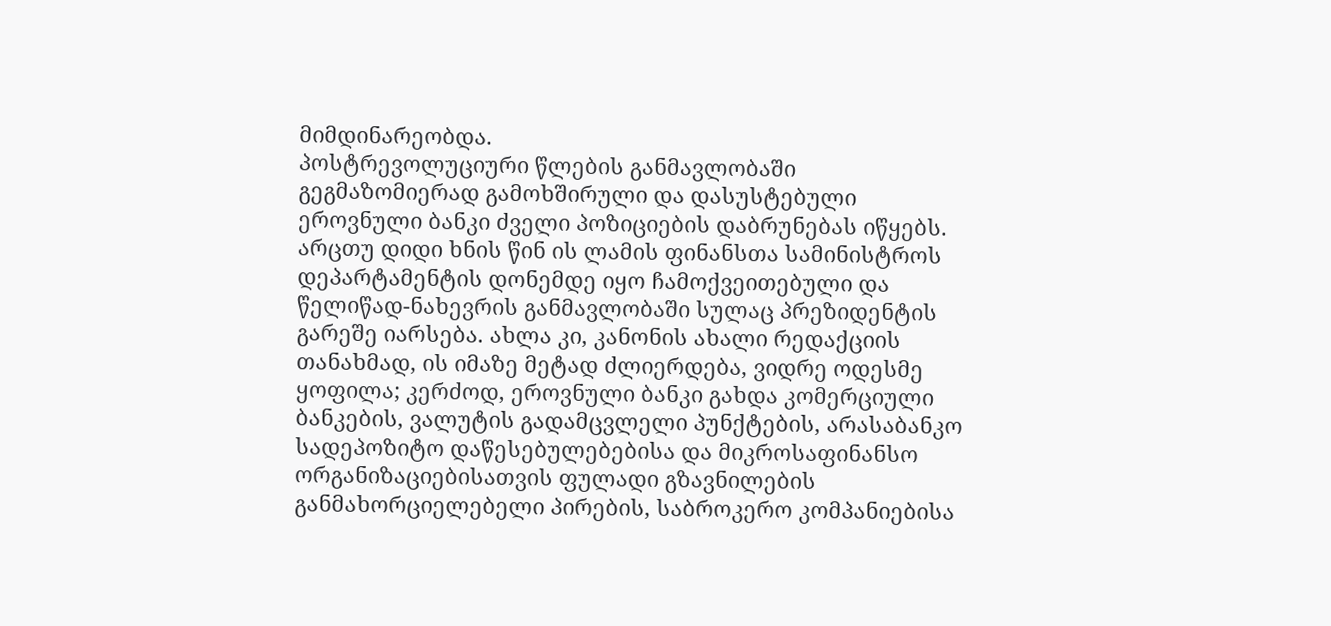მიმდინარეობდა.
პოსტრევოლუციური წლების განმავლობაში გეგმაზომიერად გამოხშირული და დასუსტებული ეროვნული ბანკი ძველი პოზიციების დაბრუნებას იწყებს. არცთუ დიდი ხნის წინ ის ლამის ფინანსთა სამინისტროს დეპარტამენტის დონემდე იყო ჩამოქვეითებული და წელიწად-ნახევრის განმავლობაში სულაც პრეზიდენტის გარეშე იარსება. ახლა კი, კანონის ახალი რედაქციის თანახმად, ის იმაზე მეტად ძლიერდება, ვიდრე ოდესმე ყოფილა; კერძოდ, ეროვნული ბანკი გახდა კომერციული ბანკების, ვალუტის გადამცვლელი პუნქტების, არასაბანკო სადეპოზიტო დაწესებულებებისა და მიკროსაფინანსო ორგანიზაციებისათვის ფულადი გზავნილების განმახორციელებელი პირების, საბროკერო კომპანიებისა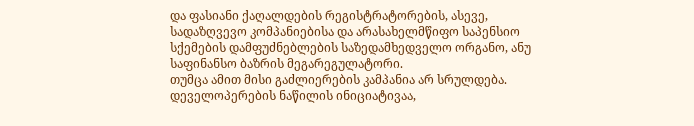და ფასიანი ქაღალდების რეგისტრატორების, ასევე, სადაზღვევო კომპანიებისა და არასახელმწიფო საპენსიო სქემების დამფუძნებლების საზედამხედველო ორგანო, ანუ საფინანსო ბაზრის მეგარეგულატორი.
თუმცა ამით მისი გაძლიერების კამპანია არ სრულდება. დეველოპერების ნაწილის ინიციატივაა,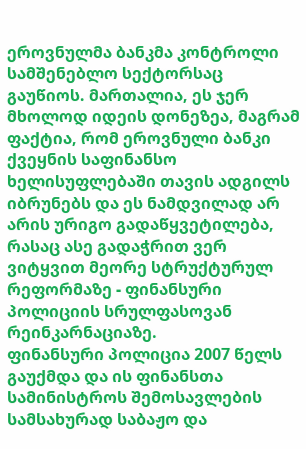ეროვნულმა ბანკმა კონტროლი სამშენებლო სექტორსაც გაუწიოს. მართალია, ეს ჯერ მხოლოდ იდეის დონეზეა, მაგრამ ფაქტია, რომ ეროვნული ბანკი ქვეყნის საფინანსო ხელისუფლებაში თავის ადგილს იბრუნებს და ეს ნამდვილად არ არის ურიგო გადაწყვეტილება, რასაც ასე გადაჭრით ვერ ვიტყვით მეორე სტრუქტურულ რეფორმაზე - ფინანსური პოლიციის სრულფასოვან რეინკარნაციაზე.
ფინანსური პოლიცია 2007 წელს გაუქმდა და ის ფინანსთა სამინისტროს შემოსავლების სამსახურად საბაჟო და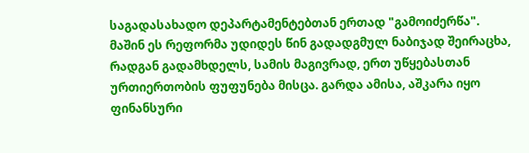საგადასახადო დეპარტამენტებთან ერთად "გამოიძერწა". მაშინ ეს რეფორმა უდიდეს წინ გადადგმულ ნაბიჯად შეირაცხა, რადგან გადამხდელს, სამის მაგივრად, ერთ უწყებასთან ურთიერთობის ფუფუნება მისცა. გარდა ამისა, აშკარა იყო ფინანსური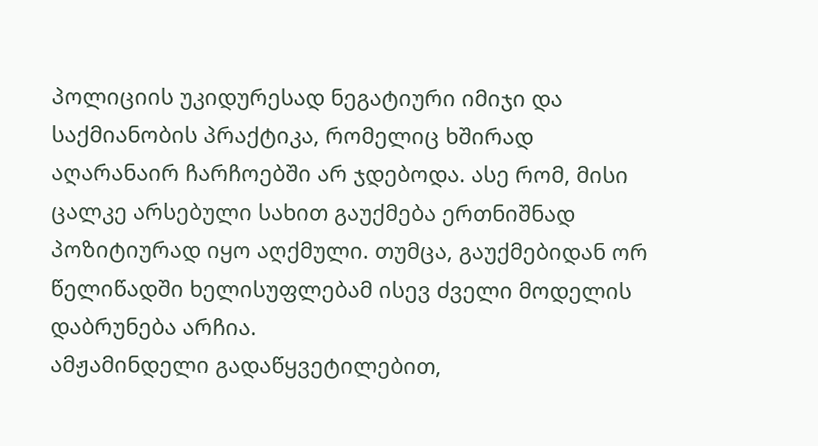პოლიციის უკიდურესად ნეგატიური იმიჯი და საქმიანობის პრაქტიკა, რომელიც ხშირად აღარანაირ ჩარჩოებში არ ჯდებოდა. ასე რომ, მისი ცალკე არსებული სახით გაუქმება ერთნიშნად პოზიტიურად იყო აღქმული. თუმცა, გაუქმებიდან ორ წელიწადში ხელისუფლებამ ისევ ძველი მოდელის დაბრუნება არჩია.
ამჟამინდელი გადაწყვეტილებით,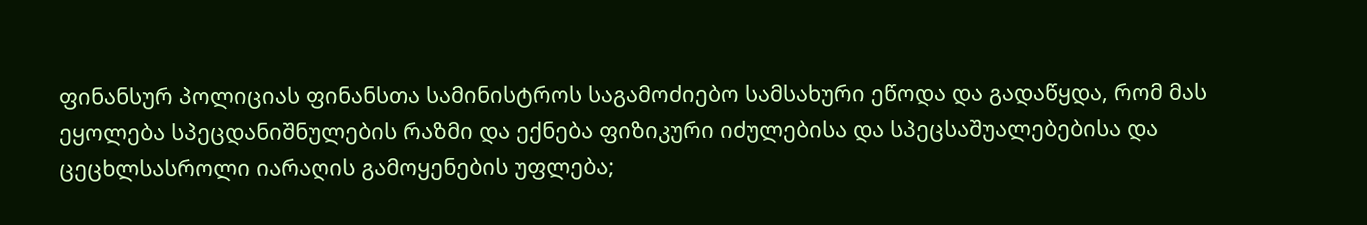ფინანსურ პოლიციას ფინანსთა სამინისტროს საგამოძიებო სამსახური ეწოდა და გადაწყდა, რომ მას ეყოლება სპეცდანიშნულების რაზმი და ექნება ფიზიკური იძულებისა და სპეცსაშუალებებისა და ცეცხლსასროლი იარაღის გამოყენების უფლება;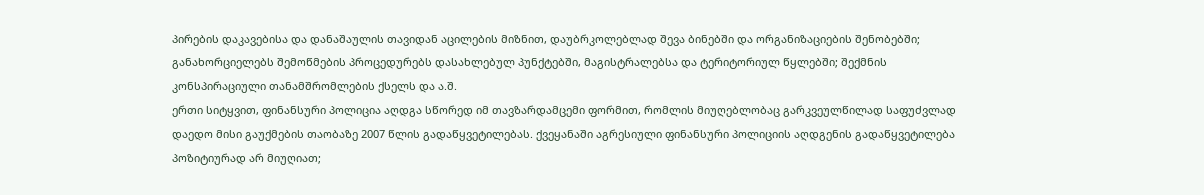პირების დაკავებისა და დანაშაულის თავიდან აცილების მიზნით, დაუბრკოლებლად შევა ბინებში და ორგანიზაციების შენობებში; განახორციელებს შემოწმების პროცედურებს დასახლებულ პუნქტებში, მაგისტრალებსა და ტერიტორიულ წყლებში; შექმნის კონსპირაციული თანამშრომლების ქსელს და ა.შ.
ერთი სიტყვით, ფინანსური პოლიცია აღდგა სწორედ იმ თავზარდამცემი ფორმით, რომლის მიუღებლობაც გარკვეულწილად საფუძვლად დაედო მისი გაუქმების თაობაზე 2007 წლის გადაწყვეტილებას. ქვეყანაში აგრესიული ფინანსური პოლიციის აღდგენის გადაწყვეტილება პოზიტიურად არ მიუღიათ;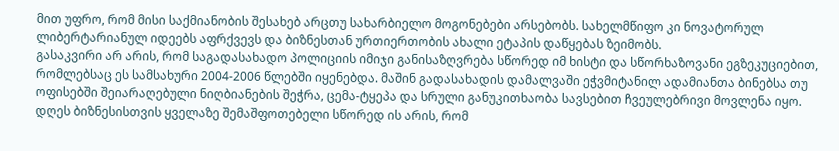მით უფრო, რომ მისი საქმიანობის შესახებ არცთუ სახარბიელო მოგონებები არსებობს. სახელმწიფო კი ნოვატორულ ლიბერტარიანულ იდეებს აფრქვევს და ბიზნესთან ურთიერთობის ახალი ეტაპის დაწყებას ზეიმობს.
გასაკვირი არ არის, რომ საგადასახადო პოლიციის იმიჯი განისაზღვრება სწორედ იმ ხისტი და სწორხაზოვანი ეგზეკუციებით, რომლებსაც ეს სამსახური 2004-2006 წლებში იყენებდა. მაშინ გადასახადის დამალვაში ეჭვმიტანილ ადამიანთა ბინებსა თუ ოფისებში შეიარაღებული ნიღბიანების შეჭრა, ცემა-ტყეპა და სრული განუკითხაობა სავსებით ჩვეულებრივი მოვლენა იყო.
დღეს ბიზნესისთვის ყველაზე შემაშფოთებელი სწორედ ის არის, რომ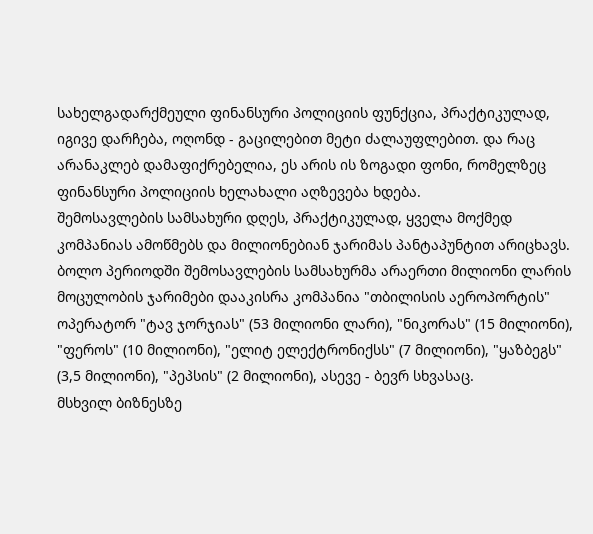სახელგადარქმეული ფინანსური პოლიციის ფუნქცია, პრაქტიკულად, იგივე დარჩება, ოღონდ - გაცილებით მეტი ძალაუფლებით. და რაც არანაკლებ დამაფიქრებელია, ეს არის ის ზოგადი ფონი, რომელზეც ფინანსური პოლიციის ხელახალი აღზევება ხდება.
შემოსავლების სამსახური დღეს, პრაქტიკულად, ყველა მოქმედ კომპანიას ამოწმებს და მილიონებიან ჯარიმას პანტაპუნტით არიცხავს.
ბოლო პერიოდში შემოსავლების სამსახურმა არაერთი მილიონი ლარის მოცულობის ჯარიმები დააკისრა კომპანია "თბილისის აეროპორტის" ოპერატორ "ტავ ჯორჯიას" (53 მილიონი ლარი), "ნიკორას" (15 მილიონი), "ფეროს" (10 მილიონი), "ელიტ ელექტრონიქსს" (7 მილიონი), "ყაზბეგს" (3,5 მილიონი), "პეპსის" (2 მილიონი), ასევე - ბევრ სხვასაც.
მსხვილ ბიზნესზე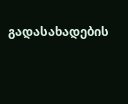გადასახადების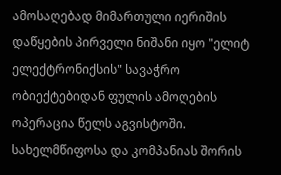ამოსაღებად მიმართული იერიშის დაწყების პირველი ნიშანი იყო "ელიტ ელექტრონიქსის" სავაჭრო ობიექტებიდან ფულის ამოღების ოპერაცია წელს აგვისტოში. სახელმწიფოსა და კომპანიას შორის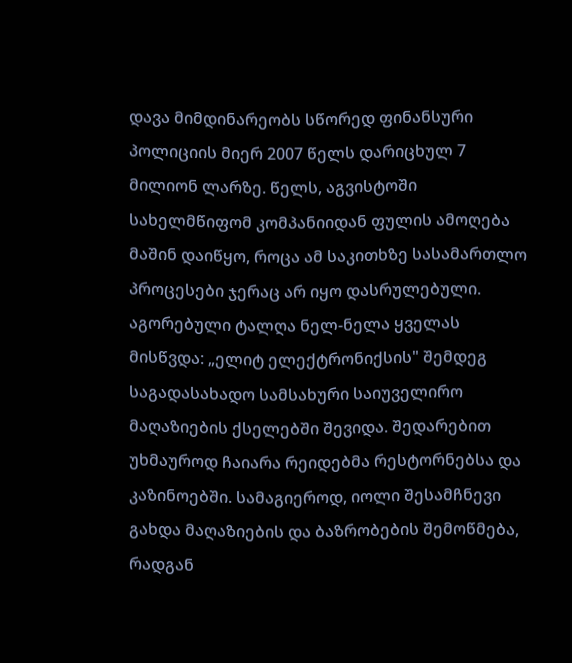დავა მიმდინარეობს სწორედ ფინანსური პოლიციის მიერ 2007 წელს დარიცხულ 7 მილიონ ლარზე. წელს, აგვისტოში სახელმწიფომ კომპანიიდან ფულის ამოღება მაშინ დაიწყო, როცა ამ საკითხზე სასამართლო პროცესები ჯერაც არ იყო დასრულებული.
აგორებული ტალღა ნელ-ნელა ყველას მისწვდა: „ელიტ ელექტრონიქსის" შემდეგ საგადასახადო სამსახური საიუველირო მაღაზიების ქსელებში შევიდა. შედარებით უხმაუროდ ჩაიარა რეიდებმა რესტორნებსა და კაზინოებში. სამაგიეროდ, იოლი შესამჩნევი გახდა მაღაზიების და ბაზრობების შემოწმება, რადგან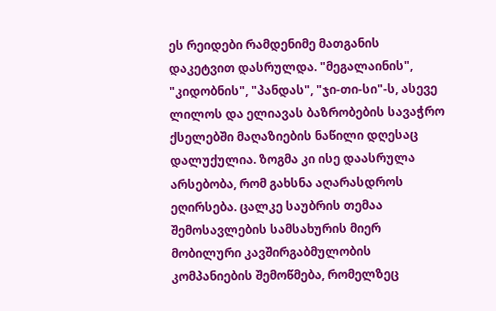ეს რეიდები რამდენიმე მათგანის დაკეტვით დასრულდა. "მეგალაინის", "კიდობნის", "პანდას", "ჯი-თი-სი"-ს, ასევე ლილოს და ელიავას ბაზრობების სავაჭრო ქსელებში მაღაზიების ნაწილი დღესაც დალუქულია. ზოგმა კი ისე დაასრულა არსებობა, რომ გახსნა აღარასდროს ეღირსება. ცალკე საუბრის თემაა შემოსავლების სამსახურის მიერ მობილური კავშირგაბმულობის კომპანიების შემოწმება, რომელზეც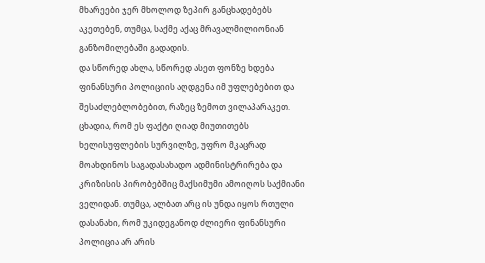მხარეები ჯერ მხოლოდ ზეპირ განცხადებებს აკეთებენ, თუმცა, საქმე აქაც მრავალმილიონიან განზომილებაში გადადის.
და სწორედ ახლა, სწორედ ასეთ ფონზე ხდება ფინანსური პოლიციის აღდგენა იმ უფლებებით და შესაძლებლობებით, რაზეც ზემოთ ვილაპარაკეთ. ცხადია, რომ ეს ფაქტი ღიად მიუთითებს ხელისუფლების სურვილზე, უფრო მკაცრად მოახდინოს საგადასახადო ადმინისტრირება და კრიზისის პირობებშიც მაქსიმუმი ამოიღოს საქმიანი ველიდან. თუმცა, ალბათ არც ის უნდა იყოს რთული დასანახი, რომ უკიდეგანოდ ძლიერი ფინანსური პოლიცია არ არის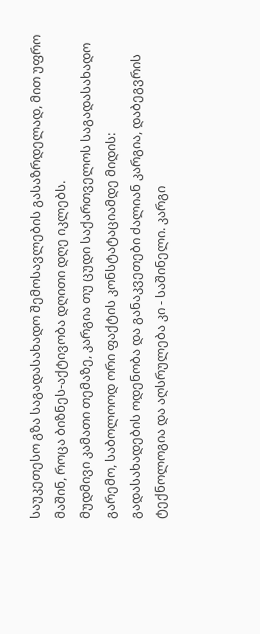საუკეთესო გზა საგადასახადო შემოსავლების გასაზრდელად, მით უფრო მაშინ, როცა ბიზნეს-აქტივობა დღითი დღე იკლებს.
მუდმივი კამათი თემაზე, კარგია თუ ცუდი საქართველოს საგადასახადო გარემო, საბოლოოდ ორი ფაქტის კონსტატაციამდე მიდის: გადასახადების ოდენობა და განაკვეთები ძალიან კარგია, დაბეგვრის ტექნოლოგია და აღსრულება კი - საშინელი. კარგი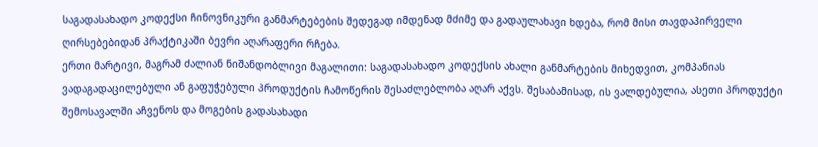საგადასახადო კოდექსი ჩინოვნიკური განმარტებების შედეგად იმდენად მძიმე და გადაულახავი ხდება, რომ მისი თავდაპირველი ღირსებებიდან პრაქტიკაში ბევრი აღარაფერი რჩება.
ერთი მარტივი, მაგრამ ძალიან ნიშანდობლივი მაგალითი: საგადასახადო კოდექსის ახალი განმარტების მიხედვით, კომპანიას ვადაგადაცილებული ან გაფუჭებული პროდუქტის ჩამოწერის შესაძლებლობა აღარ აქვს. შესაბამისად, ის ვალდებულია, ასეთი პროდუქტი შემოსავალში აჩვენოს და მოგების გადასახადი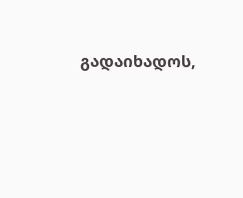გადაიხადოს,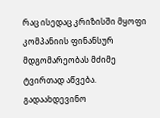რაც ისედაც კრიზისში მყოფი კომპანიის ფინანსურ მდგომარეობას მძიმე ტვირთად აწვება. გადაახდევინო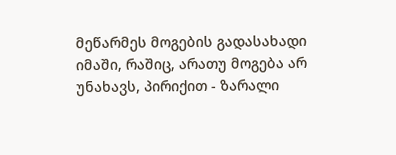მეწარმეს მოგების გადასახადი იმაში, რაშიც, არათუ მოგება არ უნახავს, პირიქით - ზარალი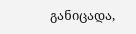განიცადა,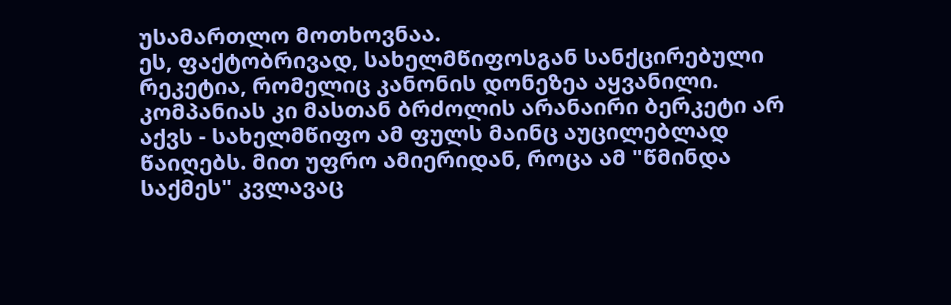უსამართლო მოთხოვნაა.
ეს, ფაქტობრივად, სახელმწიფოსგან სანქცირებული რეკეტია, რომელიც კანონის დონეზეა აყვანილი. კომპანიას კი მასთან ბრძოლის არანაირი ბერკეტი არ აქვს - სახელმწიფო ამ ფულს მაინც აუცილებლად წაიღებს. მით უფრო ამიერიდან, როცა ამ "წმინდა საქმეს" კვლავაც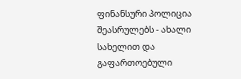ფინანსური პოლიცია შეასრულებს - ახალი სახელით და გაფართოებული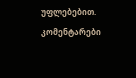უფლებებით.
კომენტარები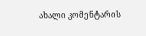ახალი კომენტარის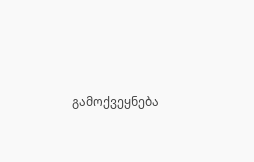გამოქვეყნება